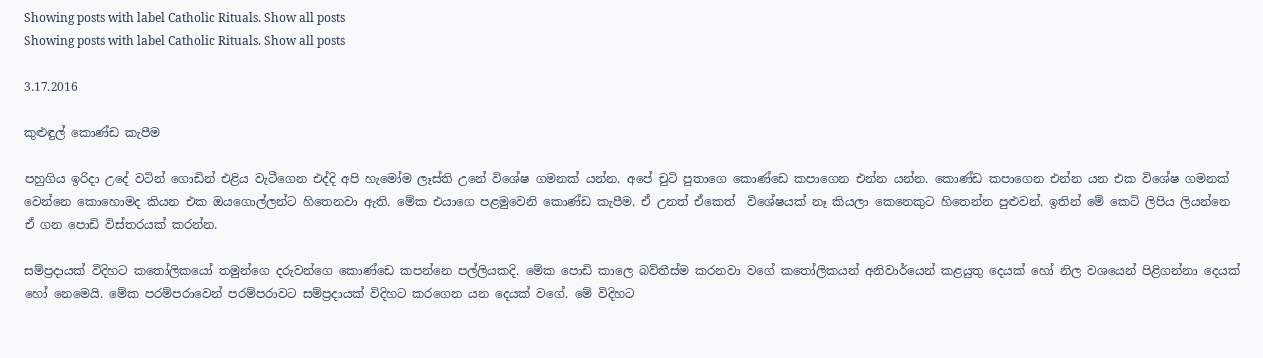Showing posts with label Catholic Rituals. Show all posts
Showing posts with label Catholic Rituals. Show all posts

3.17.2016

කුළුඳුල් කොණ්ඩ කැපීම

පහුගිය ඉරිදා උදේ වටින් ගොඩින් එළිය වැටීගෙන එද්දි අපි හැමෝම ලෑස්ති උනේ විශේෂ ගමනක් යන්න. අපේ චුටි පුතාගෙ කොණ්ඩෙ කපාගෙන එන්න යන්න. කොණ්ඩ කපාගෙන එන්න යන එක විශේෂ ගමනක් වෙන්නෙ කොහොමද කියන එක ඔයගොල්ලන්ට හිතෙනවා ඇති. මේක එයාගෙ පළමුවෙනි කොණ්ඩ කැපීම. ඒ උනත් ඒකෙත්  විශේෂයක් නෑ කියලා කෙනෙකුට හිතෙන්න පුළුවන්. ඉතින් මේ කෙටි ලිපිය ලියන්නෙ ඒ ගන පොඩි විස්තරයක් කරන්න.

සම්ප්‍රදායක් විදිහට කතෝලිකයෝ තමුන්ගෙ දරුවන්ගෙ කොණ්ඩෙ කපන්නෙ පල්ලියකදි. මේක පොඩි කාලෙ බව්තීස්ම කරනවා වගේ කතෝලිකයන් අනිවාර්යෙන් කළයුතු දෙයක් හෝ නිල වශයෙන් පිළිගන්නා දෙයක් හෝ නෙමෙයි. මේක පරම්පරාවෙන් පරම්පරාවට සම්ප්‍රදායක් විදිහට කරගෙන යන දෙයක් වගේ. මේ විදිහට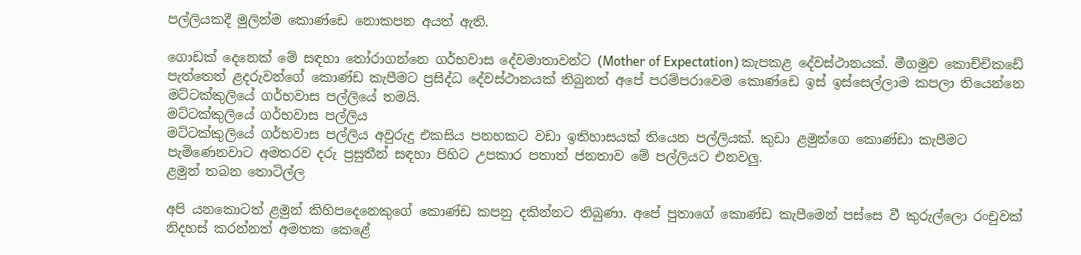පල්ලියකදී මුලින්ම කොණ්ඩෙ නොකපන අයත් ඇති.

ගොඩක් දෙනෙක් මේ සඳහා තෝරාගන්නෙ ගර්භවාස දේවමාතාවන්ට (Mother of Expectation) කැපකළ දේවස්ථානයක්. මීගමුව කොච්චිකඩේ පැත්තෙත් ළදරුවන්ගේ කොණ්ඩ කැපීමට ප්‍රසිද්ධ දේවස්ථානයක් තිබුනත් අපේ පරම්පරාවෙම කොණ්ඩෙ ඉස් ඉස්සෙල්ලාම කපලා තියෙන්නෙ මට්ටක්කුලියේ ගර්භවාස පල්ලියේ තමයි.
මට්ටක්කුලියේ ගර්භවාස පල්ලිය
මට්ටක්කුලියේ ගර්භවාස පල්ලිය අවුරුදු එකසිය පනහකට වඩා ඉතිහාසයක් තියෙන පල්ලියක්. කුඩා ළමුන්ගෙ කොණ්ඩා කැපීමට පැමිණෙනවාට අමතරව දරු ප්‍රසුතීන් සඳහා පිහිට උපකාර පතාත් ජනතාව මේ පල්ලියට එනවලු.
ළමුන් තබන තොටිල්ල

අපි යනකොටත් ළමුන් කිහිපදෙනෙකුගේ කොණ්ඩ කපනු දකින්නට තිබුණා. අපේ පුතාගේ කොණ්ඩ කැපීමෙන් පස්සෙ වී කුරුල්ලො රංචුවක් නිදහස් කරන්නත් අමතක කෙළේ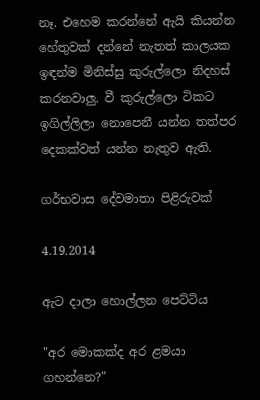නෑ. එහෙම කරන්නේ ඇයි කියන්න හේතුවක් දන්නේ නැතත් කාලයක ඉඳන්ම මිනිස්සු කුරුල්ලො නිදහස් කරනවාලු. වී කුරුල්ලො ටිකට ඉගිල්ලිලා නොපෙනී යන්න තත්පර දෙකක්වත් යන්න නැතුව ඇති.

ගර්භවාස දේවමාතා පිළිරුවක්

4.19.2014

ඇට දාලා හොල්ලන පෙට්ටිය

"අර මොකක්ද අර ළමයා ගහන්නෙ?"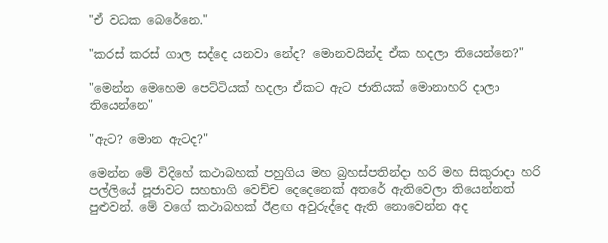"ඒ වධක බෙරේනෙ."

"කරස් කරස් ගාල සද්දෙ යනවා නේද? මොනවයින්ද ඒක හදලා තියෙන්නෙ?"

"මෙන්න මෙහෙම පෙට්ටියක් හදලා ඒකට ඇට ජාතියක් මොනාහරි දාලා තියෙන්නෙ"

"ඇට? මොන ඇටද?"

මෙන්න මේ විදිහේ කථාබහක් පහුගිය මහ බ්‍රහස්පතින්දා හරි මහ සිකුරාදා හරි පල්ලියේ පූජාවට සහභාගි වෙච්ච දෙදෙනෙක් අතරේ ඇතිවෙලා තියෙන්නත් පුළුවන්. මේ වගේ කථාබහක් ඊළඟ අවුරුද්දෙ ඇති නොවෙන්න අද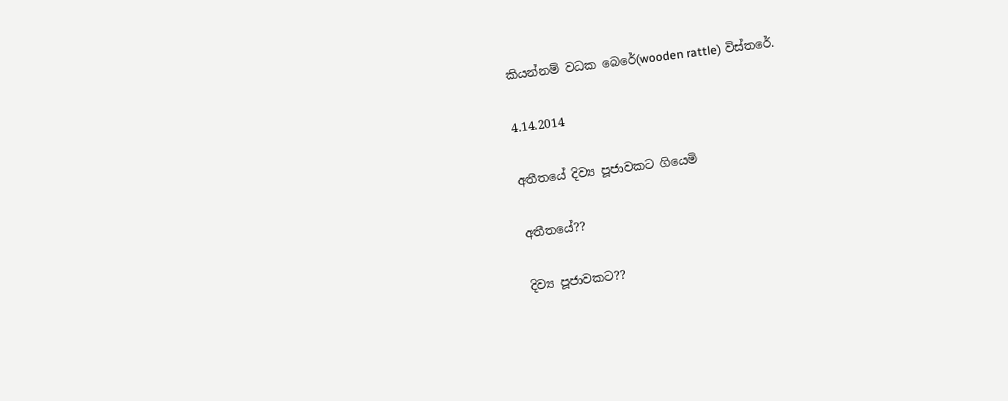කියන්නම් වධක බෙරේ(wooden rattle) විස්තරේ.

4.14.2014

අතීතයේ දිව්‍ය පූජාවකට ගියෙමි

අතීතයේ??

දිව්‍ය පූජාවකට??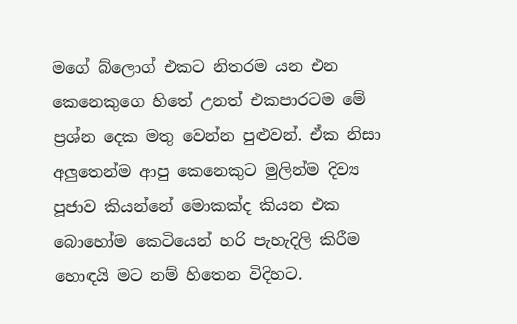මගේ බ්ලොග් එකට නිතරම යන එන කෙනෙකුගෙ හිතේ උනත් එකපාරටම මේ ප්‍රශ්න දෙක මතු වෙන්න පුළුවන්. ඒක නිසා අලුතෙන්ම ආපු කෙනෙකුට මුලින්ම දිව්‍ය පූජාව කියන්නේ මොකක්ද කියන එක බොහෝම කෙටියෙන් හරි පැහැදිලි කිරීම හොඳයි මට නම් හිතෙන විදිහට.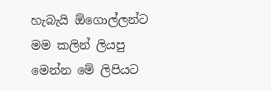හැබැයි ඕගොල්ලන්ට මම කලින් ලියපු මෙන්න මේ ලිපියට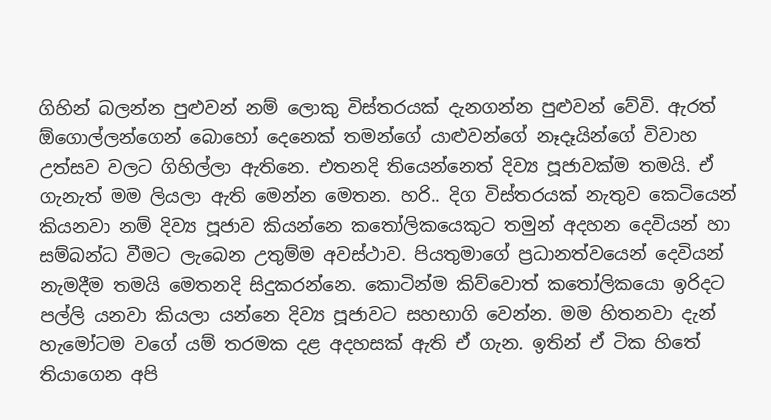ගිහින් බලන්න පුළුවන් නම් ලොකු විස්තරයක් දැනගන්න පුළුවන් වේවි. ඇරත් ඕගොල්ලන්ගෙන් බොහෝ දෙනෙක් තමන්ගේ යාළුවන්ගේ නෑදෑයින්ගේ විවාහ උත්සව වලට ගිහිල්ලා ඇතිනෙ. එතනදි තියෙන්නෙත් දිව්‍ය පූජාවක්ම තමයි. ඒ ගැනැත් මම ලියලා ඇති මෙන්න මෙතන. හරි.. දිග විස්තරයක් නැතුව කෙටියෙන් කියනවා නම් දිව්‍ය පූජාව කියන්නෙ කතෝලිකයෙකුට තමුන් අදහන දෙවියන් හා සම්බන්ධ වීමට ලැබෙන උතුම්ම අවස්ථාව. පියතුමාගේ ප්‍රධානත්වයෙන් දෙවියන් නැමදීම තමයි මෙතනදි සිදුකරන්නෙ. කොටින්ම කිව්වොත් කතෝලිකයො ඉරිදට පල්ලි යනවා කියලා යන්නෙ දිව්‍ය පූජාවට සහභාගි වෙන්න. මම හිතනවා දැන් හැමෝටම වගේ යම් තරමක දළ අදහසක් ඇති ඒ ගැන. ඉතින් ඒ ටික හිතේ තියාගෙන අපි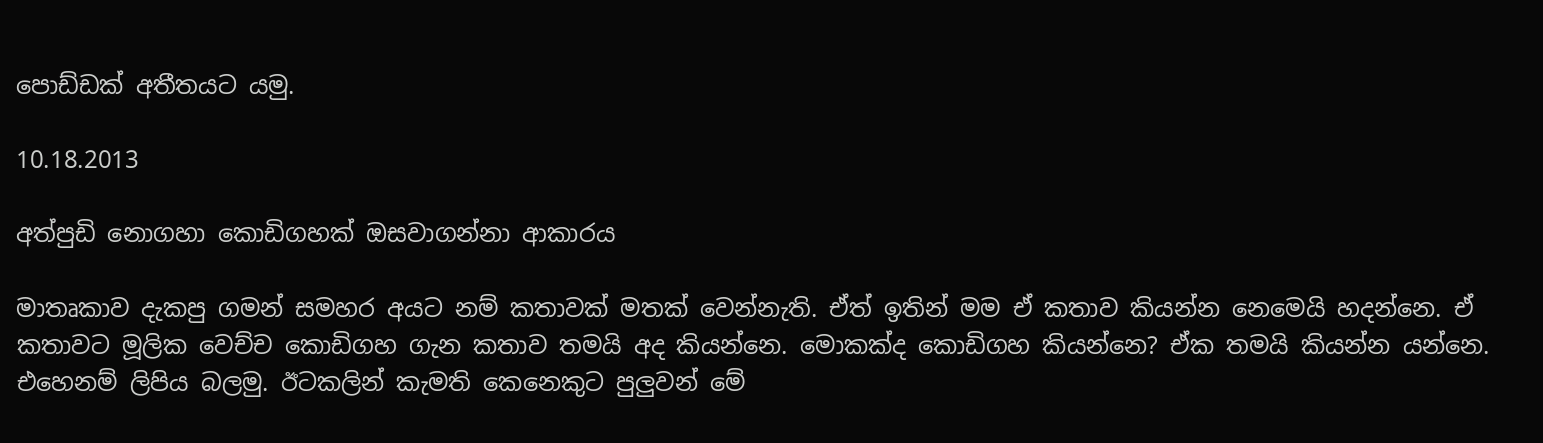පොඩ්ඩක් අතීතයට යමු.

10.18.2013

අත්පුඩි නොගහා කොඩිගහක් ඔසවාගන්නා ආකාරය

මාතෘකාව දැකපු ගමන් සමහර අයට නම් කතාවක් මතක් වෙන්නැති. ඒත් ඉතින් මම ඒ කතාව කියන්න නෙමෙයි හදන්නෙ. ඒ කතාවට මූලික වෙච්ච කොඩිගහ ගැන කතාව තමයි අද කියන්නෙ. මොකක්ද කොඩිගහ කියන්නෙ? ඒක තමයි කියන්න යන්නෙ. එහෙනම් ලිපිය බලමු. ඊටකලින් කැමති කෙනෙකුට පුලුවන් මේ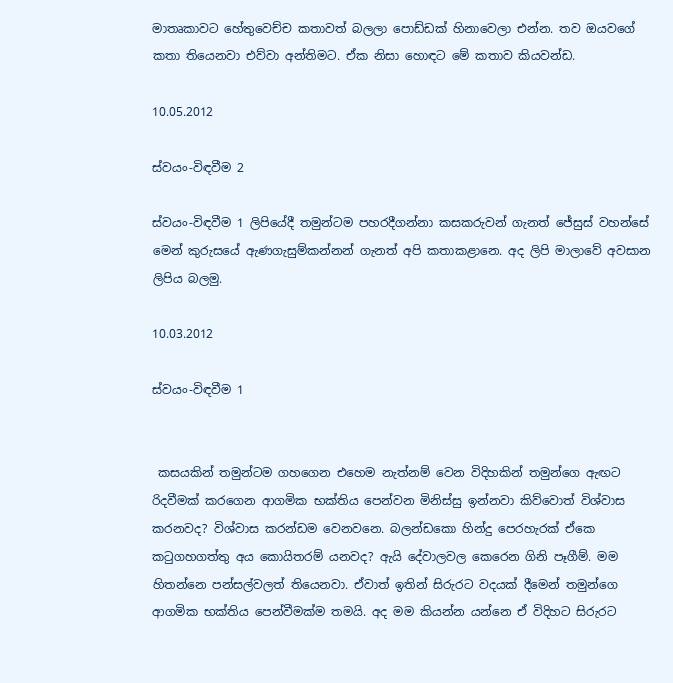මාතෘකාවට හේතුවෙච්ච කතාවත් බලලා පොඩ්ඩක් හිනාවෙලා එන්න. තව ඔයවගේ කතා තියෙනවා එව්වා අන්තිමට. ඒක නිසා හොඳට මේ කතාව කියවන්ඩ.

10.05.2012

ස්වයං-විඳවීම 2

ස්වයං-විඳවීම 1 ලිපියේදී තමුන්ටම පහරදීගන්නා කසකරුවන් ගැනත් ජේසුස් වහන්සේ මෙන් කුරුසයේ ඇණගැසුම්කන්නන් ගැනත් අපි කතාකළානෙ. අද ලිපි මාලාවේ අවසාන ලිපිය බලමු.

10.03.2012

ස්වයං-විඳවීම 1


 කසයකින් තමුන්ටම ගහගෙන එහෙම නැත්නම් වෙන විදිහකින් තමුන්ගෙ ඇඟට රිදවීමක් කරගෙන ආගමික භක්තිය පෙන්වන මිනිස්සු ඉන්නවා කිව්වොත් විශ්වාස කරනවද? විශ්වාස කරන්ඩම වෙනවනෙ. බලන්ඩකො හින්දු පෙරහැරක් ඒකෙ කටුගහගත්තු අය කොයිතරම් යනවද? ඇයි දේවාලවල කෙරෙන ගිනි පෑගීම්. මම හිතන්නෙ පන්සල්වලත් තියෙනවා. ඒවාත් ඉතින් සිරුරට වදයක් දීමෙන් තමුන්ගෙ ආගමික භක්තිය පෙන්වීමක්ම තමයි. අද මම කියන්න යන්නෙ ඒ විදිහට සිරුරට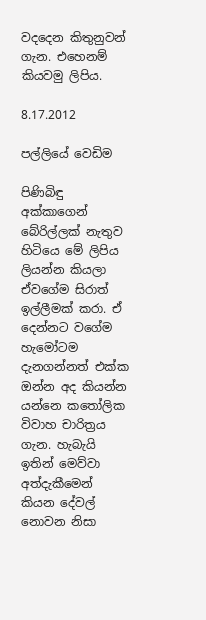වදදෙන කිතුනුවන් ගැන. එහෙනම් කියවමු ලිපිය.

8.17.2012

පල්ලියේ වෙඩිම

පිණිබිඳු අක්කාගෙන් බේරිල්ලක් නැතුව හිටියෙ මේ ලිපිය ලියන්න කියලා ඒවගේම සිරාත් ඉල්ලීමක් කරා. ඒ දෙන්නට වගේම හැමෝටම දැනගන්නත් එක්ක ඔන්න අද කියන්න යන්නෙ කතෝලික විවාහ චාරිත්‍රය ගැන. හැබැයි ඉතින් මෙව්වා අත්දැකීමෙන් කියන දේවල් නොවන නිසා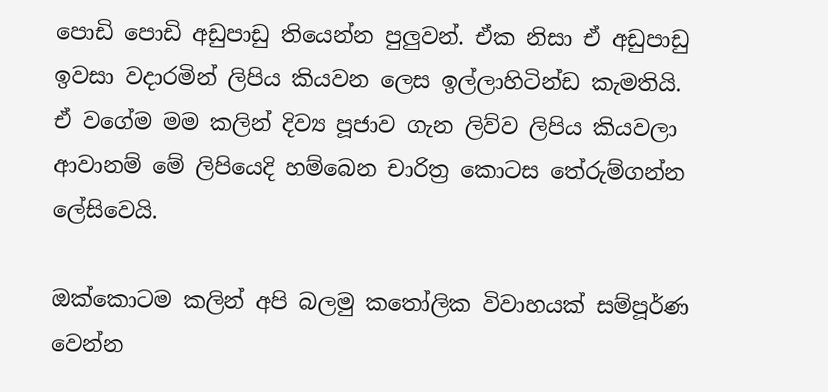පොඩි පොඩි අඩුපාඩු තියෙන්න පුලුවන්. ඒක නිසා ඒ අඩුපාඩු ඉවසා වදාරමින් ලිපිය කියවන ලෙස ඉල්ලාහිටින්ඩ කැමතියි. ඒ වගේම මම කලින් දිව්‍ය පූජාව ගැන ලිව්ව ලිපිය කියවලා ආවානම් මේ ලිපියෙදි හම්බෙන චාරිත්‍ර කොටස තේරුම්ගන්න ලේසිවෙයි.

ඔක්කොටම කලින් අපි බලමු කතෝලික විවාහයක් සම්පූර්ණ වෙන්න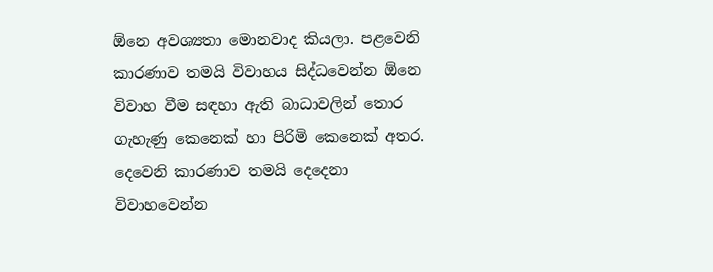ඕනෙ අවශ්‍යතා මොනවාද කියලා. පළවෙනි කාරණාව තමයි විවාහය සිද්ධවෙන්න ඕනෙ විවාහ වීම සඳහා ඇති බාධාවලින් තොර ගැහැණු කෙනෙක් හා පිරිමි කෙනෙක් අතර. දෙවෙනි කාරණාව තමයි දෙදෙනා විවාහවෙන්න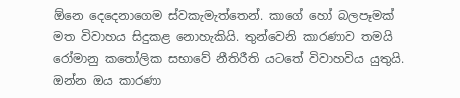ඕනෙ දෙදෙනාගෙම ස්වකැමැත්තෙන්. කාගේ හෝ බලපෑමක් මත විවාහය සිදුකළ නොහැකියි. තුන්වෙනි කාරණාව තමයි රෝමානු කතෝලික සභාවේ නීතිරීති යටතේ විවාහවිය යුතුයි. ඔන්න ඔය කාරණා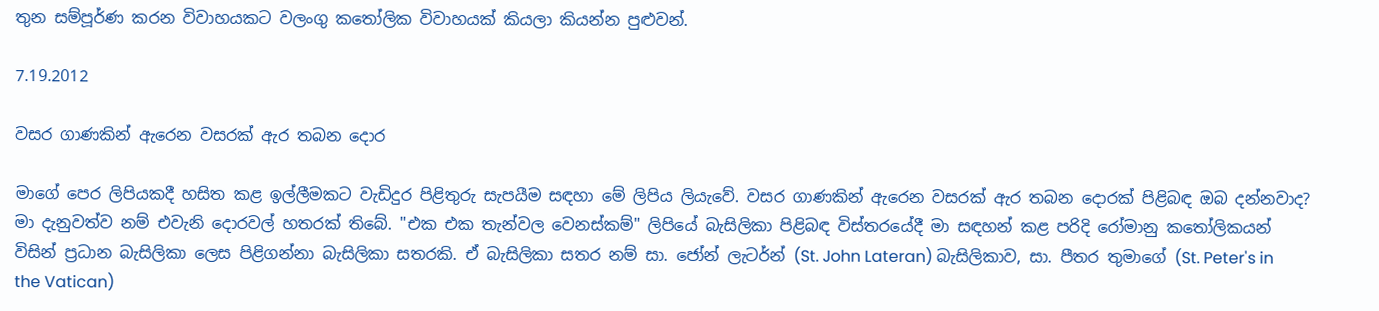තුන සම්පූර්ණ කරන විවාහයකට වලංගු කතෝලික විවාහයක් කියලා කියන්න පුළුවන්.

7.19.2012

වසර ගාණකින් ඇරෙන වසරක් ඇර තබන දොර

මාගේ පෙර ලිපියකදී හසිත කළ ඉල්ලීමකට වැඩිදුර පිළිතුරු සැපයීම සඳහා මේ ලිපිය ලියැවේ. වසර ගාණකින් ඇරෙන වසරක් ඇර තබන දොරක් පිළිබඳ ඔබ දන්නවාද? මා දැනුවත්ව නම් එවැනි දොරවල් හතරක් තිබේ. "එක එක තැන්වල වෙනස්කම්" ලිපියේ බැසිලිකා පිළිබඳ විස්තරයේදී මා සඳහන් කළ පරිදි රෝමානු කතෝලිකයන් විසින් ප්‍රධාන බැසිලිකා ලෙස පිළිගන්නා බැසිලිකා සතරකි. ඒ බැසිලිකා සතර නම් සා. ජෝන් ලැටර්න් (St. John Lateran) බැසිලිකාව, සා. පීතර තුමාගේ (St. Peter's in the Vatican)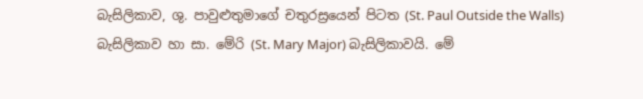බැසිලිකාව, ශු. පාවුළුතුමාගේ චතුරස්‍රයෙන් පිටත (St. Paul Outside the Walls) බැසිලිකාව හා සා. මේරි (St. Mary Major) බැසිලිකාවයි. මේ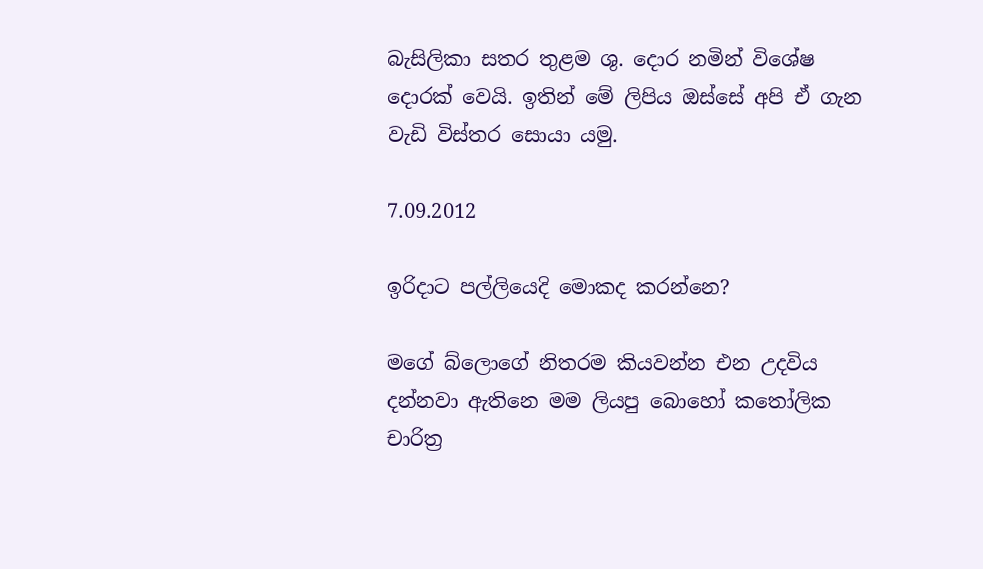බැසිලිකා සතර තුළම ශු. දොර නමින් විශේෂ දොරක් වෙයි. ඉතින් මේ ලිපිය ඔස්සේ අපි ඒ ගැන වැඩි විස්තර සොයා යමු.

7.09.2012

ඉරිදාට පල්ලියෙදි මොකද කරන්නෙ?

මගේ බ්ලොගේ නිතරම කියවන්න එන උදවිය දන්නවා ඇතිනෙ මම ලියපු බොහෝ කතෝලික චාරිත්‍ර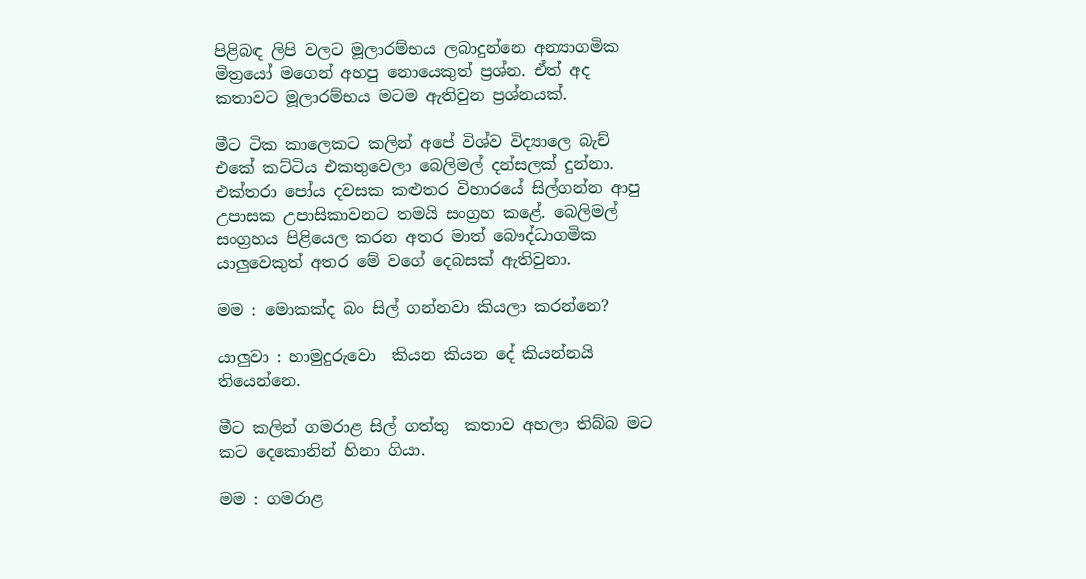පිළිබඳ ලිපි වලට මූලාරම්භය ලබාදුන්නෙ අන්‍යාගමික මිත්‍රයෝ මගෙන් අහපු නොයෙකුත් ප්‍රශ්න. ඒත් අද කතාවට මූලාරම්භය මටම ඇතිවුන ප්‍රශ්නයක්.

මීට ටික කාලෙකට කලින් අපේ විශ්ව විද්‍යාලෙ බැච් එකේ කට්ටිය එකතුවෙලා බෙලිමල් දන්සලක් දුන්නා. එක්තරා පෝය දවසක කළුතර විහාරයේ සිල්ගන්න ආපු උපාසක උපාසිකාවනට තමයි සංග්‍රහ කළේ. බෙලිමල් සංග්‍රහය පිළියෙල කරන අතර මාත් බෞද්ධාගමික යාලුවෙකුත් අතර මේ වගේ දෙබසක් ඇතිවුනා.

මම : මොකක්ද බං සිල් ගන්නවා කියලා කරන්නෙ?

යාලුවා : හාමුදුරුවො  කියන කියන දේ කියන්නයි තියෙන්නෙ.

මීට කලින් ගමරාළ සිල් ගත්තු  කතාව අහලා තිබ්බ මට කට දෙකොනින් හිනා ගියා.

මම : ගමරාළ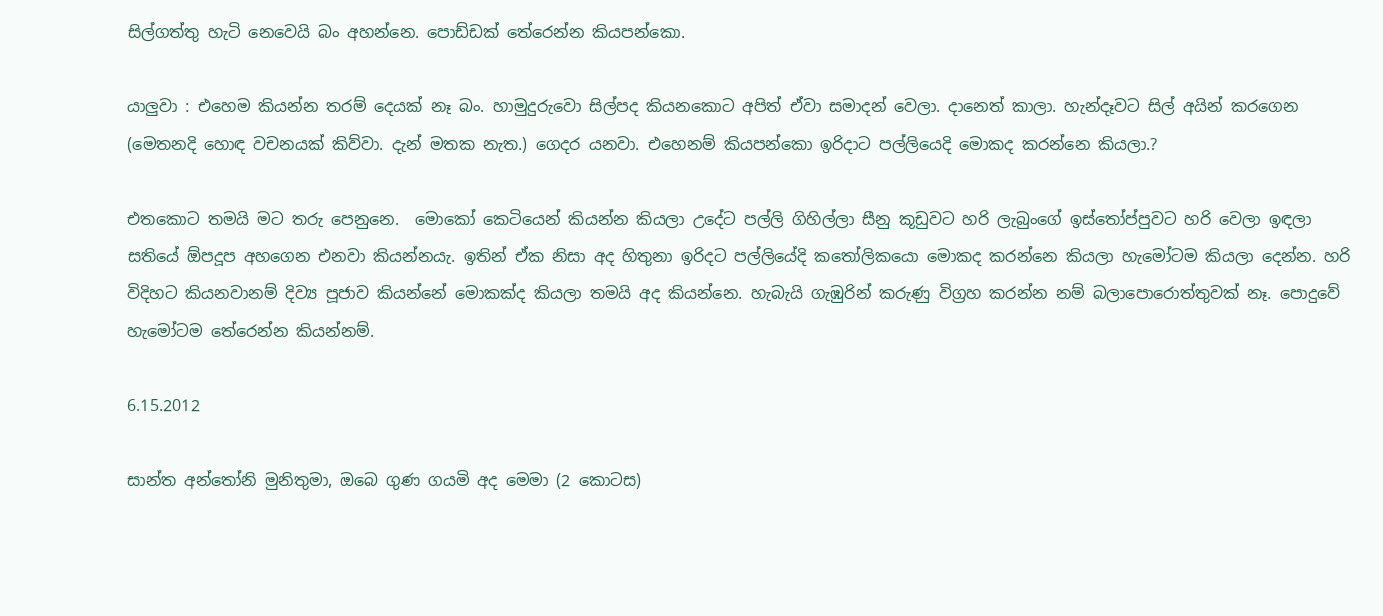සිල්ගත්තු හැටි නෙවෙයි බං අහන්නෙ. පොඩ්ඩක් තේරෙන්න කියපන්කො.

යාලුවා : එහෙම කියන්න තරම් දෙයක් නෑ බං. හාමුදුරුවො සිල්පද කියනකොට අපිත් ඒවා සමාදන් වෙලා. දානෙත් කාලා. හැන්දෑවට සිල් අයින් කරගෙන (මෙතනදි හොඳ වචනයක් කිව්වා. දැන් මතක නැත.) ගෙදර යනවා. එහෙනම් කියපන්කො ඉරිදාට පල්ලියෙදි මොකද කරන්නෙ කියලා.?

එතකොට තමයි මට තරු පෙනුනෙ.  මොකෝ කෙටියෙන් කියන්න කියලා උදේට පල්ලි ගිහිල්ලා සීනු කූඩුවට හරි ලැබුංගේ ඉස්තෝප්පුවට හරි වෙලා ඉඳලා සතියේ ඕපදූප අහගෙන එනවා කියන්නයැ. ඉතින් ඒක නිසා අද හිතුනා ඉරිදට පල්ලියේදි කතෝලිකයො මොකද කරන්නෙ කියලා හැමෝටම කියලා දෙන්න. හරි විදිහට කියනවානම් දිව්‍ය පූජාව කියන්නේ මොකක්ද කියලා තමයි අද කියන්නෙ. හැබැයි ගැඹුරින් කරුණු විග්‍රහ කරන්න නම් බලාපොරොත්තුවක් නෑ. පොදුවේ හැමෝටම තේරෙන්න කියන්නම්.

6.15.2012

සාන්ත අන්තෝනි මුනිතුමා, ඔබෙ ගුණ ගයමි අද මෙමා (2 කොටස)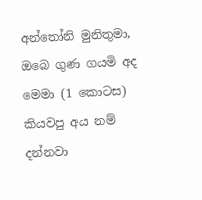අන්තෝනි මුනිතුමා, ඔබෙ ගුණ ගයමි අද මෙමා (1 කොටස) කියවපු අය නම් දන්නවා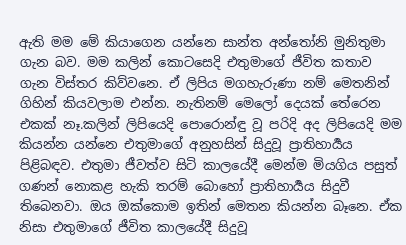ඇති මම මේ කියාගෙන යන්නෙ සාන්ත අන්තෝනි මුනිතුමා ගැන බව. මම කලින් කොටසෙදි එතුමාගේ ජීවිත කතාව ගැන විස්තර කිව්වනෙ. ඒ ලිපිය මගහැරුණා නම් මෙතනින් ගිහින් කියවලාම එන්න. නැතිනම් මෙලෝ දෙයක් තේරෙන එකක් නෑ.කලින් ලිපියෙදි පොරොන්ඳු වූ පරිදි අද ලිපියෙදි මම කියන්න යන්නෙ එතුමාගේ අනුහසින් සිදුවූ ප්‍රාතිහාර්‍යය පිළිබඳව. එතුමා ජීවත්ව සිටි කාලයේදී මෙන්ම මියගිය පසුත් ගණන් නොකළ හැකි තරම් බොහෝ ප්‍රාතිහාර්‍යය සිදුවී තිබෙනවා. ඔය ඔක්කොම ඉතින් මෙතන කියන්න බෑනෙ. ඒක නිසා එතුමාගේ ජීවිත කාලයේදී සිදුවූ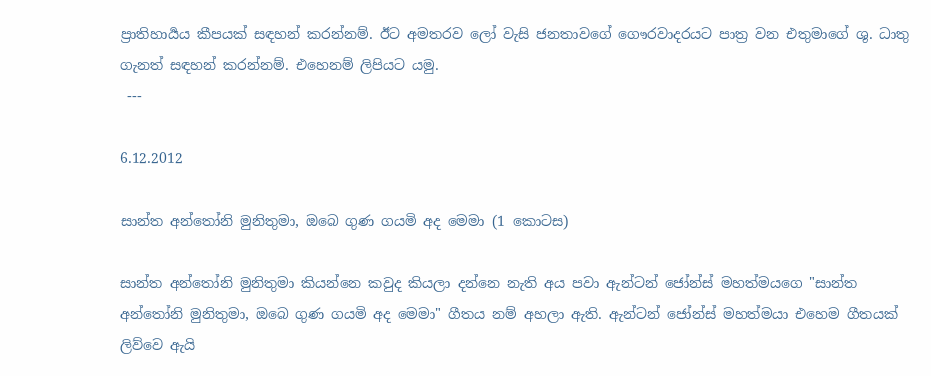ප්‍රාතිහාර්‍යය කීපයක් සඳහන් කරන්නම්. ඊට අමතරව ලෝ වැසි ජනතාවගේ ගෞරවාදරයට පාත්‍ර වන එතුමාගේ ශු. ධාතු ගැනත් සඳහන් කරන්නම්. එහෙනම් ලිපියට යමු.
 ---

6.12.2012

සාන්ත අන්තෝනි මුනිතුමා, ඔබෙ ගුණ ගයමි අද මෙමා (1 කොටස)

සාන්ත අන්තෝනි මුනිතුමා කියන්නෙ කවුද කියලා දන්නෙ නැති අය පවා ඇන්ටන් ජෝන්ස් මහත්මයගෙ "සාන්ත අන්තෝනි මුනිතුමා, ඔබෙ ගුණ ගයමි අද මෙමා" ගීතය නම් අහලා ඇති. ඇන්ටන් ජෝන්ස් මහත්මයා එහෙම ගීතයක් ලිව්වෙ ඇයි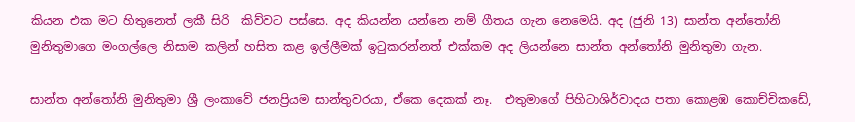කියන එක මට හිතුනෙත් ලකී සිරි  කිව්වට පස්සෙ. අද කියන්න යන්නෙ නම් ගීතය ගැන නෙමෙයි. අද (ජුනි 13) සාන්ත අන්තෝනි මුනිතුමාගෙ මංගල්ලෙ නිසාම කලින් හසිත කළ ඉල්ලීමක් ඉටුකරන්නත් එක්කම අද ලියන්නෙ සාන්ත අන්තෝනි මුනිතුමා ගැන.

සාන්ත අන්තෝනි මුනිතුමා ශ්‍රී ලංකාවේ ජනප්‍රියම සාන්තුවරයා, ඒකෙ දෙකක් නෑ.  එතුමාගේ පිහිටාශිර්වාදය පතා කොළඹ කොච්චිකඩේ,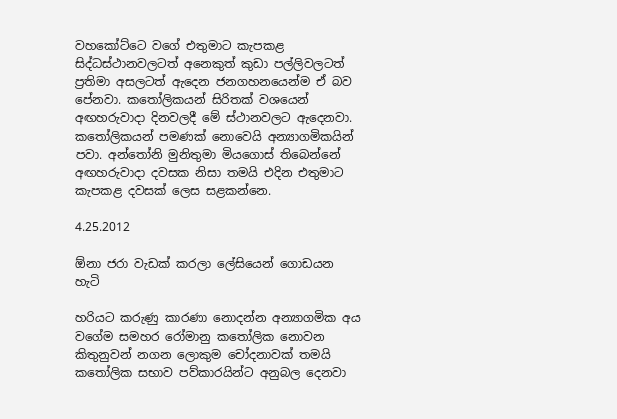වහකෝට්ටෙ වගේ එතුමාට කැපකළ සිද්ධස්ථානවලටත් අනෙකුත් කුඩා පල්ලිවලටත් ප්‍රතිමා අසලටත් ඇදෙන ජනගහනයෙන්ම ඒ බව පේනවා. කතෝලිකයන් සිරිතක් වශයෙන් අඟහරුවාදා දිනවලදී මේ ස්ථානවලට ඇදෙනවා. කතෝලිකයන් පමණක් නොවෙයි අන්‍යාගමිකයින් පවා. අන්තෝනි මුනිතුමා මියගොස් තිබෙන්නේ අඟහරුවාදා දවසක නිසා තමයි එදින එතුමාට කැපකළ දවසක් ලෙස සළකන්නෙ.

4.25.2012

ඕනා ජරා වැඩක් කරලා ලේසියෙන් ගොඩයන හැටි

හරියට කරුණු කාරණා නොදන්න අන්‍යාගමික අය වගේම සමහර රෝමානු කතෝලික නොවන කිතුනුවන් නගන ලොකුම චෝදනාවක් තමයි කතෝලික සභාව පව්කාරයින්ට අනුබල දෙනවා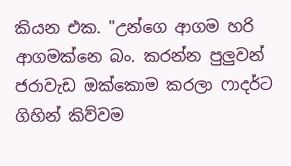කියන එක. "උන්ගෙ ආගම හරි ආගමක්නෙ බං. කරන්න පුලුවන් ජරාවැඩ ඔක්කොම කරලා ෆාදර්ට ගිහින් කිව්වම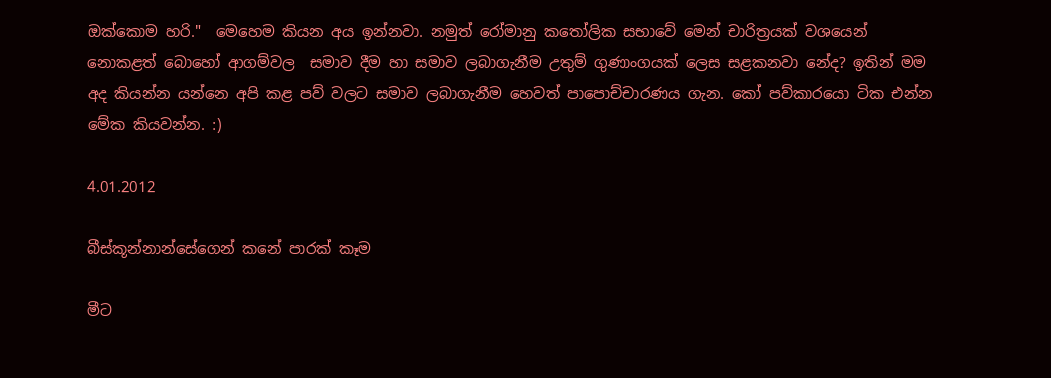ඔක්කොම හරි."  මෙහෙම කියන අය ඉන්නවා. නමුත් රෝමානු කතෝලික සභාවේ මෙන් චාරිත්‍රයක් වශයෙන් නොකළත් බොහෝ ආගම්වල  සමාව දීම හා සමාව ලබාගැනීම උතුම් ගුණාංගයක් ලෙස සළකනවා නේද? ඉතින් මම අද කියන්න යන්නෙ අපි කළ පව් වලට සමාව ලබාගැනීම හෙවත් පාපොච්චාරණය ගැන. කෝ පව්කාරයො ටික එන්න මේක කියවන්න. :)

4.01.2012

බීස්කූන්නාන්සේගෙන් කනේ පාරක් කෑම

මීට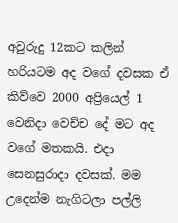අවුරුදු 12කට කලින් හරියටම අද වගේ දවසක ඒ කිව්වෙ 2000 අප්‍රියෙල් 1 වෙනිදා වෙච්ච දේ මට අද වගේ මතකයි. එදා සෙනසුරාදා දවසක්. මම උදෙන්ම නැගිටලා පල්ලි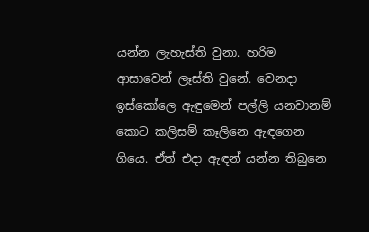යන්න ලැහැස්ති වුනා. හරිම ආසාවෙන් ලෑස්ති වුනේ. වෙනදා ඉස්කෝලෙ ඇඳුමෙන් පල්ලි යනවානම් කොට කලිසම් කෑලිනෙ ඇඳගෙන ගියෙ. ඒත් එදා ඇඳන් යන්න තිබුනෙ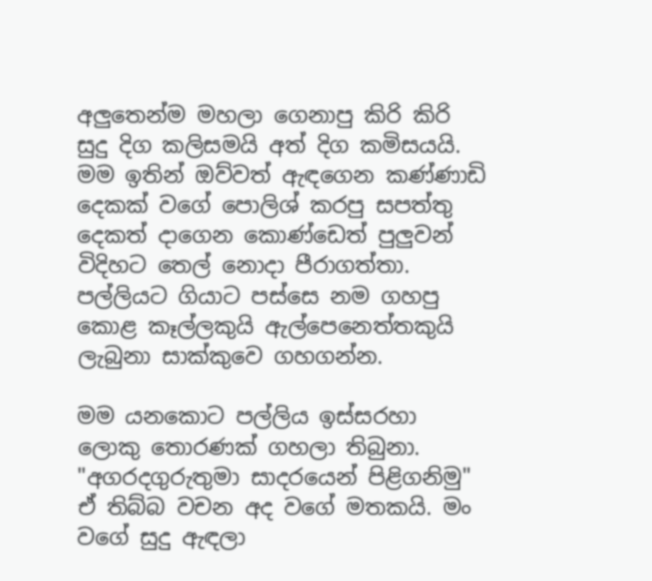අලුතෙන්ම මහලා ගෙනාපු කිරි කිරි සුදු දිග කලිසමයි අත් දිග කමිසයයි. මම ඉතින් ඔව්වත් ඇඳගෙන කණ්ණාඩි දෙකක් වගේ පොලිශ් කරපු සපත්තු දෙකත් දාගෙන කොණ්ඩෙත් පුලුවන් විදිහට තෙල් නොදා පීරාගත්තා. පල්ලියට ගියාට පස්සෙ නම ගහපු කොළ කෑල්ලකුයි ඇල්පෙනෙත්තකුයි ලැබුනා සාක්කුවෙ ගහගන්න.

මම යනකොට පල්ලිය ඉස්සරහා ලොකු තොරණක් ගහලා තිබුනා. "අගරදගුරුතුමා සාදරයෙන් පිළිගනිමු" ඒ තිබ්බ වචන අද වගේ මතකයි. මං වගේ සුදු ඇඳලා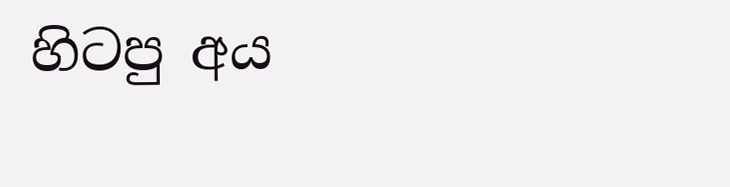හිටපු අය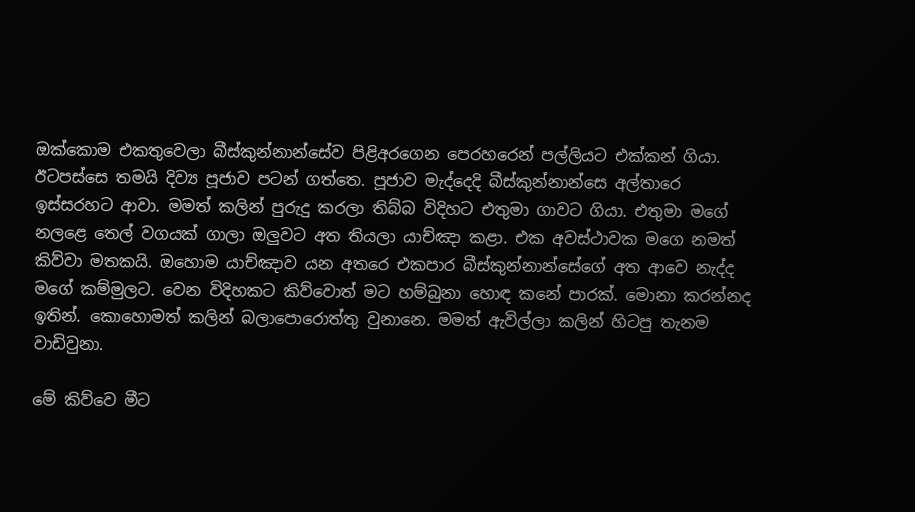ඔක්කොම එකතුවෙලා බීස්කුන්නාන්සේව පිළිඅරගෙන පෙරහරෙන් පල්ලියට එක්කන් ගියා. ඊටපස්සෙ තමයි දිව්‍ය පූජාව පටන් ගත්තෙ. පූජාව මැද්දෙදි බීස්කුන්නාන්සෙ අල්තාරෙ ඉස්සරහට ආවා. මමත් කලින් පුරුදු කරලා තිබ්බ විදිහට එතුමා ගාවට ගියා. එතුමා මගේ නලළෙ තෙල් වගයක් ගාලා ඔලුවට අත තියලා යාච්ඤා කළා. එක අවස්ථාවක මගෙ නමත් කිව්වා මතකයි. ඔහොම යාච්ඤාව යන අතරෙ එකපාර බීස්කුන්නාන්සේගේ අත ආවෙ නැද්ද මගේ කම්මුලට. වෙන විදිහකට කිව්වොත් මට හම්බුනා හොඳ කනේ පාරක්. මොනා කරන්නද ඉතින්. කොහොමත් කලින් බලාපොරොත්තු වුනානෙ. මමත් ඇවිල්ලා කලින් හිටපු තැනම වාඩිවුනා.

මේ කිව්වෙ මීට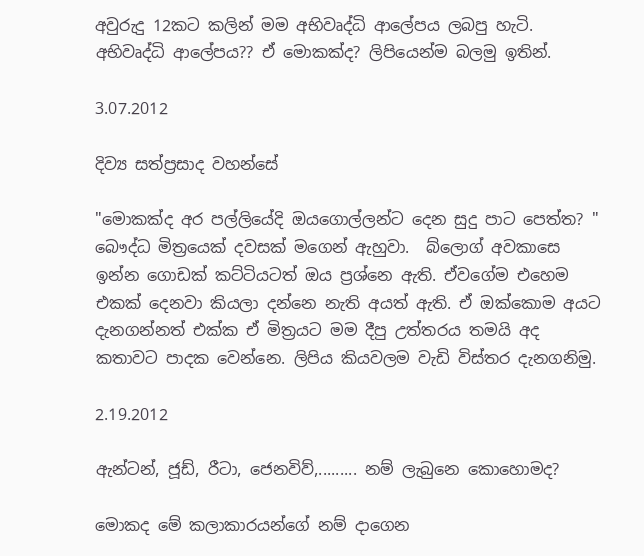අවුරුදු 12කට කලින් මම අභිවෘද්ධි ආලේපය ලබපු හැටි. අභිවෘද්ධි ආලේපය?? ඒ මොකක්ද? ලිපියෙන්ම බලමු ඉතින්.

3.07.2012

දිව්‍ය සත්ප්‍රසාද වහන්සේ

"මොකක්ද අර පල්ලියේදි ඔයගොල්ලන්ට දෙන සුදු පාට පෙත්ත? " බෞද්ධ මිත්‍රයෙක් දවසක් මගෙන් ඇහුවා.  බ්ලොග් අවකාසෙ ඉන්න ගොඩක් කට්ටියටත් ඔය ප්‍රශ්නෙ ඇති. ඒවගේම එහෙම එකක් දෙනවා කියලා දන්නෙ නැති අයත් ඇති. ඒ ඔක්කොම අයට දැනගන්නත් එක්ක ඒ මිත්‍රයට මම දීපු උත්තරය තමයි අද කතාවට පාදක වෙන්නෙ. ලිපිය කියවලම වැඩි විස්තර දැනගනිමු.

2.19.2012

ඇන්ටන්, ජූඩ්, රීටා, ජෙනවිව්,......... නම් ලැබුනෙ කොහොමද?

මොකද මේ කලාකාරයන්ගේ නම් දාගෙන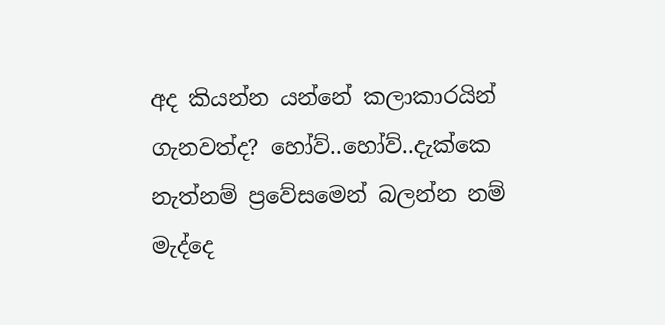අද කියන්න යන්නේ කලාකාරයින් ගැනවත්ද? හෝව්..හෝව්..දැක්කෙ නැත්නම් ප්‍රවේසමෙන් බලන්න නම් මැද්දෙ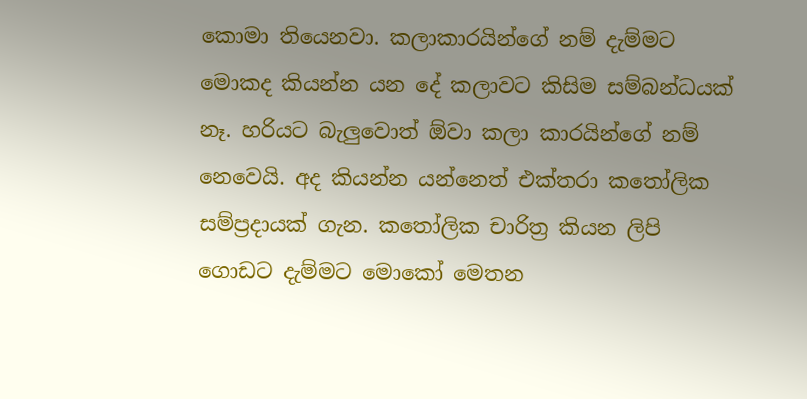කොමා තියෙනවා. කලාකාරයින්ගේ නම් දැම්මට මොකද කියන්න යන දේ කලාවට කිසිම සම්බන්ධයක් නෑ. හරියට බැලුවොත් ඕවා කලා කාරයින්ගේ නම් නෙවෙයි. අද කියන්න යන්නෙත් එක්තරා කතෝලික සම්ප්‍රදායක් ගැන. කතෝලික චාරිත්‍ර කියන ලිපි ගොඩට දැම්මට මොකෝ මෙතන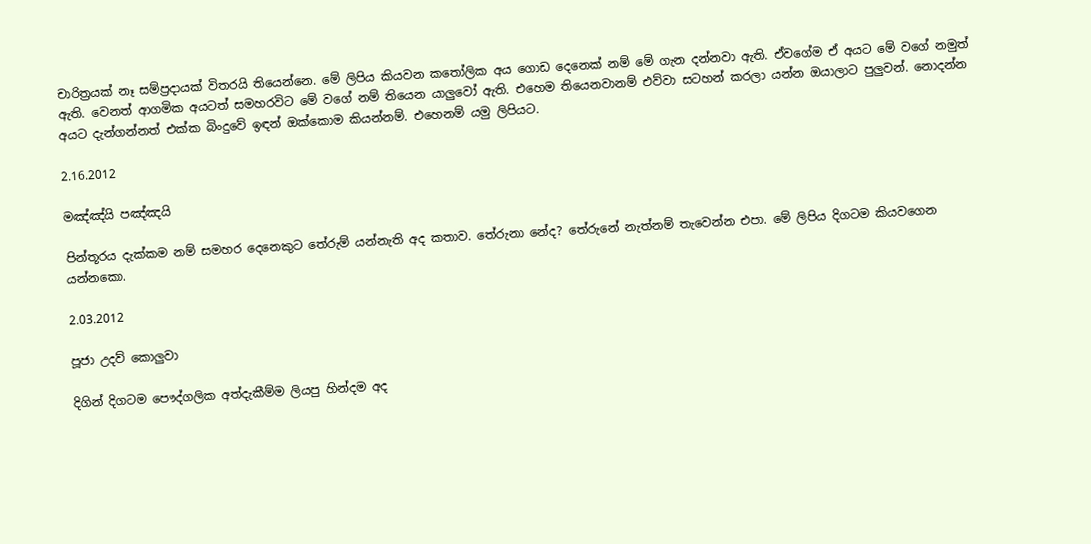චාරිත්‍රයක් නෑ සම්ප්‍රදායක් විතරයි තියෙන්නෙ. මේ ලිපිය කියවන කතෝලික අය ගොඩ දෙනෙක් නම් මේ ගැන දන්නවා ඇති. ඒවගේම ඒ අයට මේ වගේ නමුත් ඇති. වෙනත් ආගමික අයටත් සමහරවිට මේ වගේ නම් තියෙන යාලුවෝ ඇති. එහෙම තියෙනවානම් එව්වා සටහන් කරලා යන්න ඔයාලාට පුලුවන්. නොදන්න අයට දැන්ගන්නත් එක්ක බිංදුවේ ඉඳන් ඔක්කොම කියන්නම්. එහෙනම් යමු ලිපියට.

2.16.2012

මඤ්ඤ්යි පඤ්ඤයි

පින්තූරය දැක්කම නම් සමහර දෙනෙකුට තේරුම් යන්නැති අද කතාව. තේරුනා නේද? තේරුනේ නැත්නම් තැවෙන්න එපා. මේ ලිපිය දිගටම කියවගෙන යන්නකො.

2.03.2012

පූජා උදව් කොලුවා

දිගින් දිගටම පෞද්ගලික අත්දැකීම්ම ලියපු හින්දම අද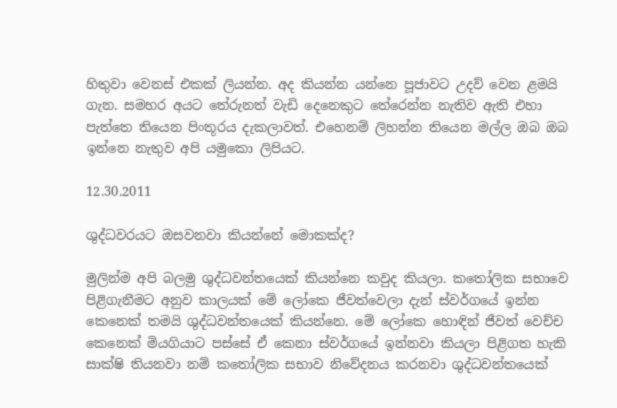හිතුවා වෙනස් එකක් ලියන්න. අද කියන්න යන්නෙ පූජාවට උදව් වෙන ළමයි ගැන. සමහර අයට තේරුනත් වැඩි දෙනෙකුට තේරෙන්න නැතිව ඇති එහා පැත්තෙ තියෙන පිංතූරය දැකලාවත්. එහෙනම් ලිහන්න තියෙන මල්ල ඔබ ඔබ ඉන්නෙ නැතුව අපි යමුකො ලිපියට.

12.30.2011

ශුද්ධවරයට ඔසවනවා කියන්නේ මොකක්ද?

මුලින්ම අපි බලමු ශුද්ධවන්තයෙක් කියන්නෙ කවුද කියලා. කතෝලික සභාවෙ පිළිගැනීමට අනුව කාලයක් මේ ලෝකෙ ජීවත්වෙලා දැන් ස්වර්ගයේ ඉන්න කෙනෙක් තමයි ශුද්ධවන්තයෙක් කියන්නෙ. මේ ලෝකෙ හොඳින් ජීවත් වෙච්ච කෙනෙක් මියගියාට පස්සේ ඒ කෙනා ස්වර්ගයේ ඉන්නවා කියලා පිළිගත හැකි සාක්ෂි තියනවා නම් කතෝලික සභාව නිවේදනය කරනවා ශුද්ධවන්තයෙක්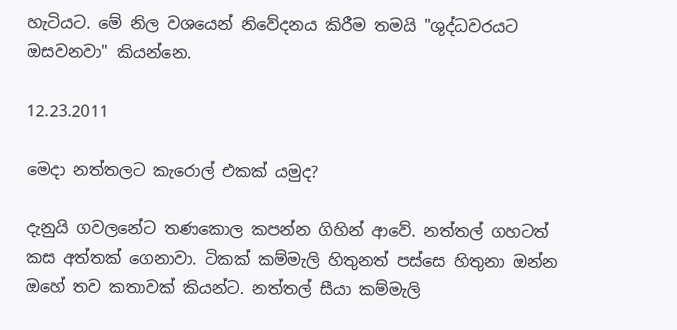හැටියට. මේ නිල වශයෙන් නිවේදනය කිරීම තමයි "ශුද්ධවරයට ඔසවනවා" කියන්නෙ.

12.23.2011

මෙදා නත්තලට කැරොල් එකක් යමුද?

දැනුයි ගවලනේට තණකොල කපන්න ගිහින් ආවේ. නත්තල් ගහටත් කස අත්තක් ගෙනාවා. ටිකක් කම්මැලි හිතුනත් පස්සෙ හිතුනා ඔන්න ඔහේ තව කතාවක් කියන්ට. නත්තල් සීයා කම්මැලි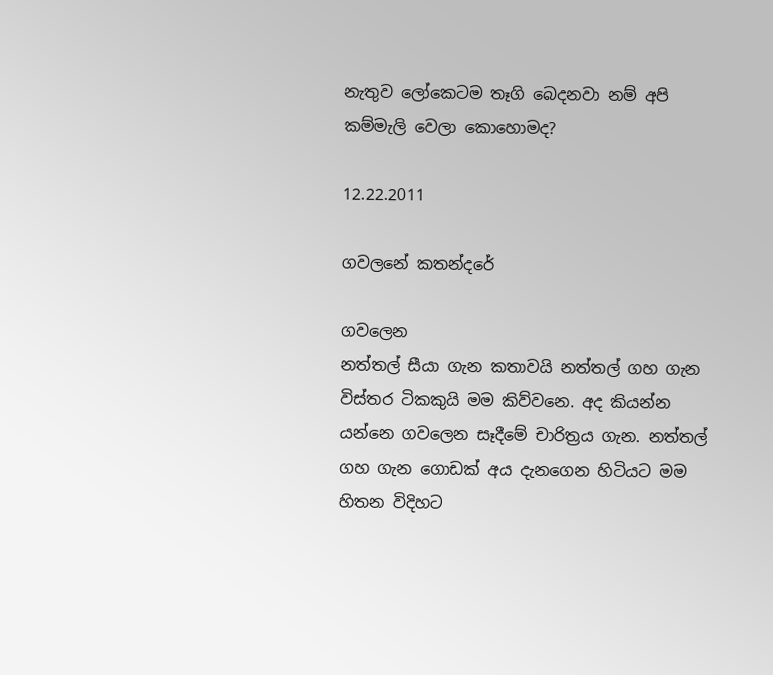නැතුව ලෝකෙටම තෑගි බෙදනවා නම් අපි කම්මැලි වෙලා කොහොමද?

12.22.2011

ගවලනේ කතන්දරේ

ගවලෙන
නත්තල් සීයා ගැන කතාවයි නත්තල් ගහ ගැන විස්තර ටිකකුයි මම කිව්වනෙ. අද කියන්න යන්නෙ ගවලෙන සෑදීමේ චාරිත්‍රය ගැන. නත්තල් ගහ ගැන ගොඩක් අය දැනගෙන හිටියට මම හිතන විදිහට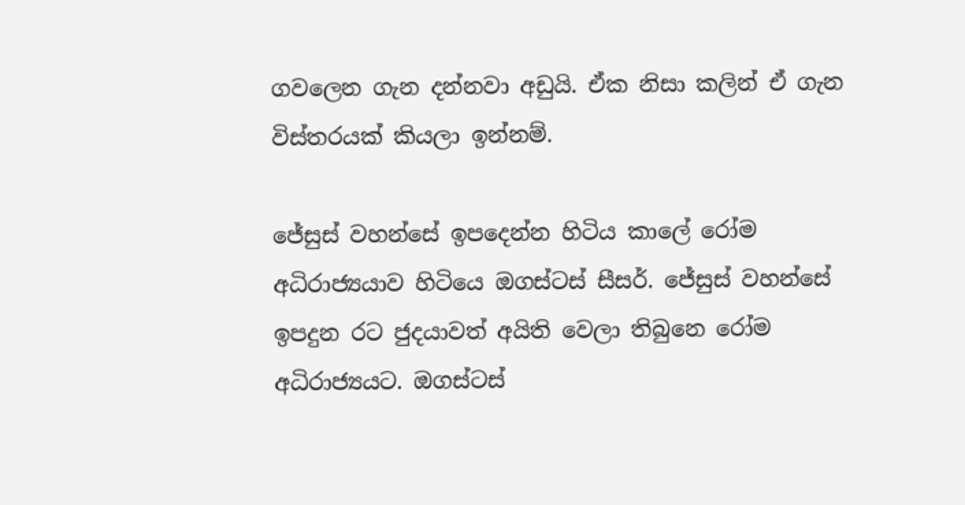ගවලෙන ගැන දන්නවා අඩුයි. ඒක නිසා කලින් ඒ ගැන විස්තරයක් කියලා ඉන්නම්.

ජේසුස් වහන්සේ ඉපදෙන්න හිටිය කාලේ රෝම අධිරාජ්‍යයාව හිටියෙ ඔගස්ටස් සීසර්. ජේසුස් වහන්සේ ඉපදුන රට ජුදයාවත් අයිති වෙලා තිබුනෙ රෝම අධිරාජ්‍යයට. ඔගස්ටස්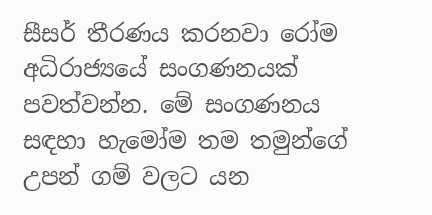සීසර් තීරණය කරනවා රෝම අධිරාජ්‍යයේ සංගණනයක් පවත්වන්න. මේ සංගණනය සඳහා හැමෝම තම තමුන්ගේ උපන් ගම් වලට යන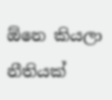ඕනෙ කියලා නීතියක්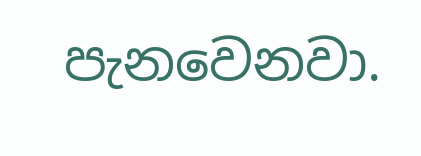පැනවෙනවා.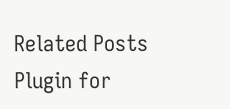Related Posts Plugin for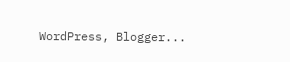WordPress, Blogger...